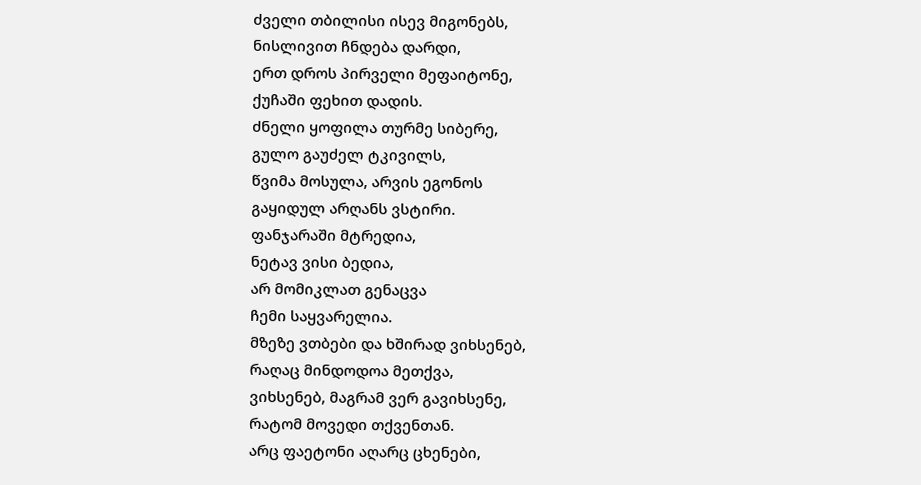ძველი თბილისი ისევ მიგონებს,
ნისლივით ჩნდება დარდი,
ერთ დროს პირველი მეფაიტონე,
ქუჩაში ფეხით დადის.
ძნელი ყოფილა თურმე სიბერე,
გულო გაუძელ ტკივილს,
წვიმა მოსულა, არვის ეგონოს
გაყიდულ არღანს ვსტირი.
ფანჯარაში მტრედია,
ნეტავ ვისი ბედია,
არ მომიკლათ გენაცვა
ჩემი საყვარელია.
მზეზე ვთბები და ხშირად ვიხსენებ,
რაღაც მინდოდოა მეთქვა,
ვიხსენებ, მაგრამ ვერ გავიხსენე,
რატომ მოვედი თქვენთან.
არც ფაეტონი აღარც ცხენები,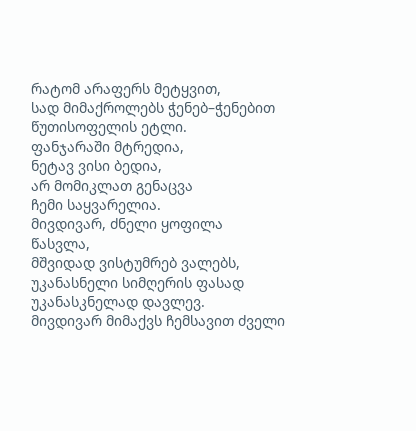რატომ არაფერს მეტყვით,
სად მიმაქროლებს ჭენებ–ჭენებით
წუთისოფელის ეტლი.
ფანჯარაში მტრედია,
ნეტავ ვისი ბედია,
არ მომიკლათ გენაცვა
ჩემი საყვარელია.
მივდივარ, ძნელი ყოფილა წასვლა,
მშვიდად ვისტუმრებ ვალებს,
უკანასნელი სიმღერის ფასად
უკანასკნელად დავლევ.
მივდივარ მიმაქვს ჩემსავით ძველი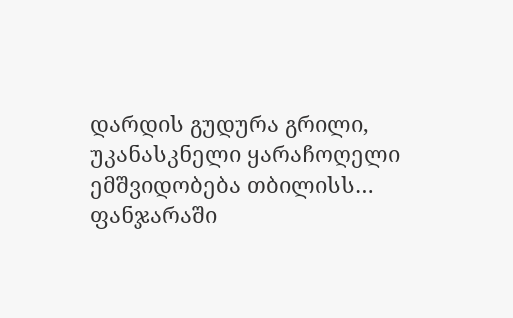დარდის გუდურა გრილი,
უკანასკნელი ყარაჩოღელი
ემშვიდობება თბილისს…
ფანჯარაში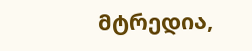მტრედია,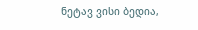ნეტავ ვისი ბედია,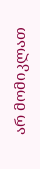არ მომიკლათ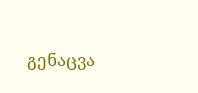გენაცვა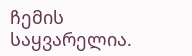ჩემის საყვარელია.